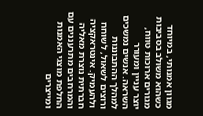מגוון אמנותי, במיוחד כשהוא משולב בסביבות מגורים ארוכות טווח, יוצר עניין ומעורר השראה. אנשים נמשכים למהלך ההתבוננות ורוצים לשאול, לשוחח ולהעמיק. אינטראקציה חברתית נוצרת מאליה והמרחבים מתרעננים עם החלפת מוצגי האמנות ומייצרים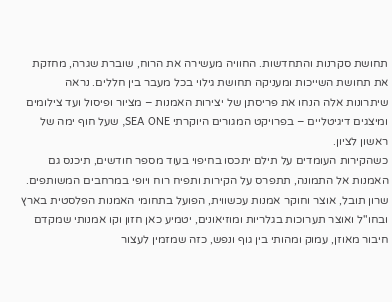תחושת סקרנות והתחדשות. החוויה מעשירה את הרוח, שוברת שגרה, מחזקת את תחושת השייכות ומעניקה תחושת גילוי בכל מעבר בין חללים. נראה שיתרונות אלה הנחו את פריסתן של יצירות האמנות – מציור ופיסול ועד צילומים ומיצגים דיגיטליים – בפרויקט המגורים היוקרתי SEA ONE, שעל חוף ימה של ראשון לציון.
כשהקירות העומדים על תילם יתכסו בחיפוי בעוד מספר חודשים, תיכנס גם האמנות אל התמונה, תתפרס על הקירות ותפיח רוח ויופי במרחבים המשותפים. שרון תובל, אוצר וחוקר אמנות עכשווית, הפועל בתחומי האמנות הפלסטית בארץ ובחו"ל ואוצר תערוכות בגלריות ומוזיאונים, יטמיע כאן חזון וקו אמנותי שמקדם חיבור מאוזן, עמוק ומהותי בין גוף ונפש, כזה שמזמין לעצור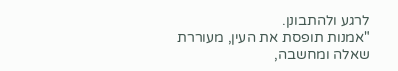לרגע ולהתבונן.
"אמנות תופסת את העין, מעוררת שאלה ומחשבה,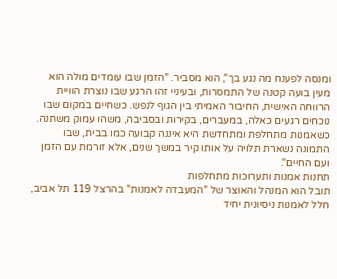ומנסה לפענח מה נגע בך", הוא מסביר. "הזמן שבו עומדים מולה הוא מעין בועה קטנה של התמסרות, ובעיניי זהו הרגע שבו נוצרת הוויית הרווחה האישית, החיבור האמיתי בין הגוף לנפש. כשחיים במקום שבו נוכחים רגעים כאלה, במעברים, בקירות ובסביבה, משהו עמוק משתנה. כשאמנות מתחלפת ומתחדשת היא איננה קבועה כמו בבית, שבו התמונה נשארת תלויה על אותו קיר במשך שנים, אלא זורמת עם הזמן ועם החיים".
תחנות אמנות ותערוכות מתחלפות
תובל הוא המנהל והאוצר של "המעבדה לאמנות" בהרצל 119 תל אביב, חלל לאמנות ניסיונית יחיד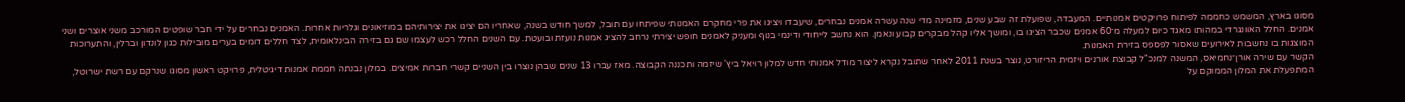מסוגו בארץ, המשמש כחממה לפיתוח פרויקטים אמנותיים. המעבדה, שפועלת זה שבע שנים, מזמינה מדי שנה עשרה אמנים נבחרים, שיעבדו ויציגו את פרי מחקרם האמנותי שפיתחו עם תובל, למשך חודש בשנה, שאחריו הם יציגו את יצירותיהם במוזיאונים וגלריות אחרות. האמנים נבחרים על ידי חבר שופטים המורכב משני אוצרים ושני אמנים. החלל האוונגרדי במהותו מאגד כיום למעלה מ־60 אמנים שכבר הציגו בו, ומושך אליו קהל מבקרים קבוע ונאמן. הוא נחשב לייחודי ודינמי בנוף ומעניק לאמנים חופש יצירתי נרחב להציג אמנות נועזת ובועטת. עם השנים החלל רכש לעצמו שם גם בזירה הבינלאומית, לצד חללים דומים בערים מובילות כגון לונדון וברלין, והתערוכות המוצגות בו נחשבות לאירועים שאסור לפספס בזירת האמנות.
הקשר עם שירה אורן־נחמיאס, המשנה למנכ"ל קבוצת אורנים ויזמית הריזורט, נוצר בשנת 2011 לאחר שתובל נקרא ליצור מודל אמנותי חדש למלון רויאל ביץ' שיזמה ותכננה הקבוצה. מאז עברו 13 שנים שבהן נוצרו בין השניים קשרי חברות אמיצים. במלון נבנתה חממת אמנות דיגיטלית, פרויקט ראשון מסוגו שנרקם עם רשת ישרוטל, המתפעלת את המלון הממוקם על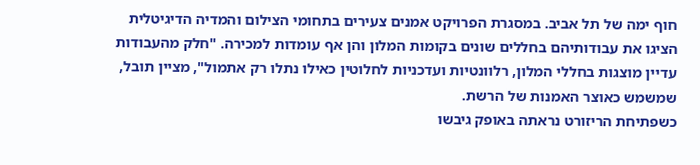חוף ימה של תל אביב. במסגרת הפרויקט אמנים צעירים בתחומי הצילום והמדיה הדיגיטלית הציגו את עבודותיהם בחללים שונים בקומות המלון והן אף עומדות למכירה. "חלק מהעבודות עדיין מוצגות בחללי המלון, רלוונטיות ועדכניות לחלוטין כאילו נתלו רק אתמול", מציין תובל, שמשמש כאוצר האמנות של הרשת.
כשפתיחת הריזורט נראתה באופק גיבשו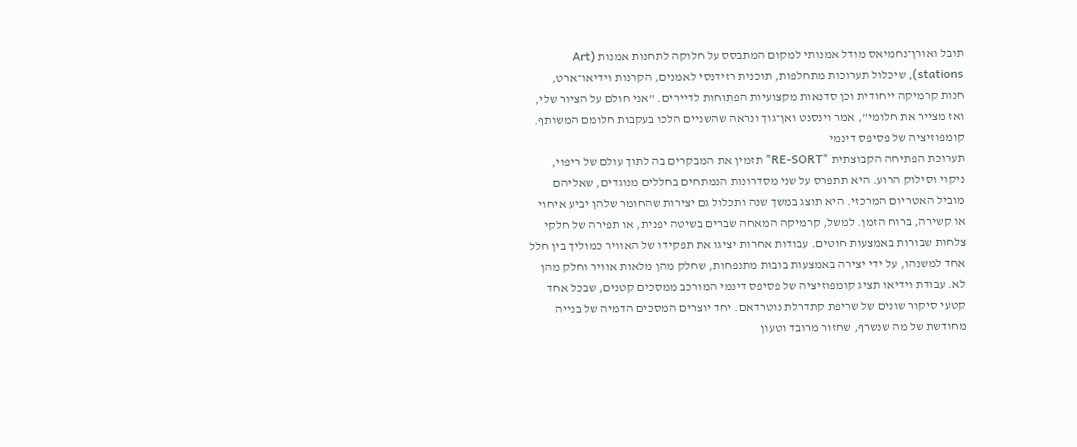תובל ואורן־נחמיאס מודל אמנותי למקום המתבסס על חלוקה לתחנות אמנות (Art stations), שיכלול תערוכות מתחלפות, תוכנית רזידנסי לאמנים, הקרנות וידיאו־ארט, חנות קרמיקה ייחודית וכן סדנאות מקצועיות הפתוחות לדיירים. "אני חולם על הציור שלי, ואז מצייר את חלומי", אמר וינסנט ואן־גוך ונראה שהשניים הלכו בעקבות חלומם המשותף.
קומפוזיציה של פסיפס דינמי
תערוכת הפתיחה הקבוצתית "RE-SORT" תזמין את המבקרים בה לתוך עולם של ריפוי, ניקוי וסילוק הרוע. היא תתפרס על שני מסדרונות הנמתחים בחללים מנוגדים, שאליהם מוביל האטריום המרכזי. היא תוצג במשך שנה ותכלול גם יצירות שהחומר שלהן יביע איחוי או קשירה, ברוח הזמן. למשל, קרמיקה המאחה שברים בשיטה יפנית, או תפירה של חלקי צלחות שבורות באמצעות חוטים. עבודות אחרות יציגו את תפקידו של האוויר כמוליך בין חלל אחד למשנהו, על ידי יצירה באמצעות בובות מתנפחות, שחלק מהן מלאות אוויר וחלק מהן לא. עבודת וידיאו תציג קומפוזיציה של פסיפס דינמי המורכב ממסכים קטנים, שבכל אחד קטעי סיקור שונים של שריפת קתדרלת נוטרדאם. יחד יוצרים המסכים הדמיה של בנייה מחודשת של מה שנשרף, שחזור מרובד וטעון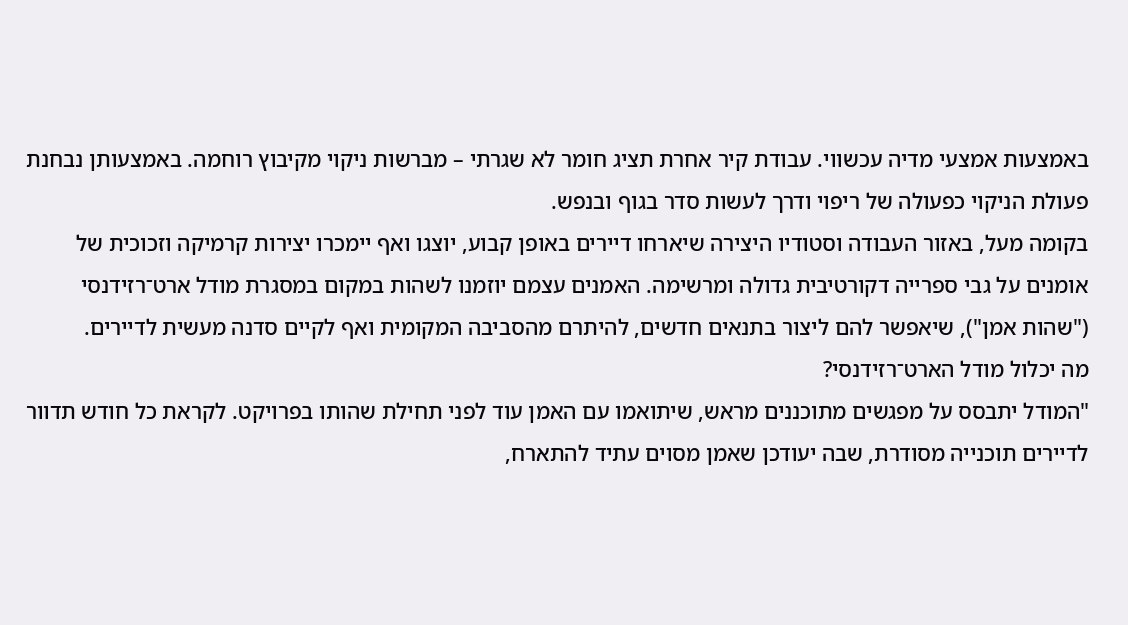באמצעות אמצעי מדיה עכשווי. עבודת קיר אחרת תציג חומר לא שגרתי – מברשות ניקוי מקיבוץ רוחמה. באמצעותן נבחנת פעולת הניקוי כפעולה של ריפוי ודרך לעשות סדר בגוף ובנפש.
בקומה מעל, באזור העבודה וסטודיו היצירה שיארחו דיירים באופן קבוע, יוצגו ואף יימכרו יצירות קרמיקה וזכוכית של אומנים על גבי ספרייה דקורטיבית גדולה ומרשימה. האמנים עצמם יוזמנו לשהות במקום במסגרת מודל ארט־רזידנסי ("שהות אמן"), שיאפשר להם ליצור בתנאים חדשים, להיתרם מהסביבה המקומית ואף לקיים סדנה מעשית לדיירים.
מה יכלול מודל הארט־רזידנסי?
"המודל יתבסס על מפגשים מתוכננים מראש, שיתואמו עם האמן עוד לפני תחילת שהותו בפרויקט. לקראת כל חודש תדוור לדיירים תוכנייה מסודרת, שבה יעודכן שאמן מסוים עתיד להתארח,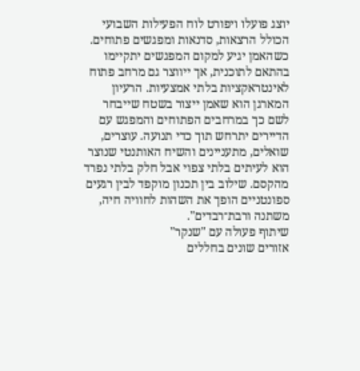יוצג פועלו ויפורט לוח הפעילות השבועי הכולל הרצאות, סדנאות ומפגשים פתוחים. כשהאמן יגיע למקום המפגשים יתקיימו בהתאם לתוכנית, אך ייווצר גם מרחב פתוח לאינטראקציות בלתי אמצעיות. הרעיון המארגן הוא שאמן ייצור בשטח שייבחר לשם כך במרחבים הפתוחים והמפגש עם הדיירים יתרחש תוך כדי תנועה. עוצרים, שואלים, מתעניינים והשיח האותנטי שנוצר הוא לעיתים בלתי צפוי אבל חלק בלתי נפרד מהקסם. שילוב בין תכנון מוקפד לבין רגעים ספונטניים הופך את השהות לחוויה חיה, משתנה ורבת־רבדים".
שיתוף פעולה עם "שנקר"
אזורים שונים בחללים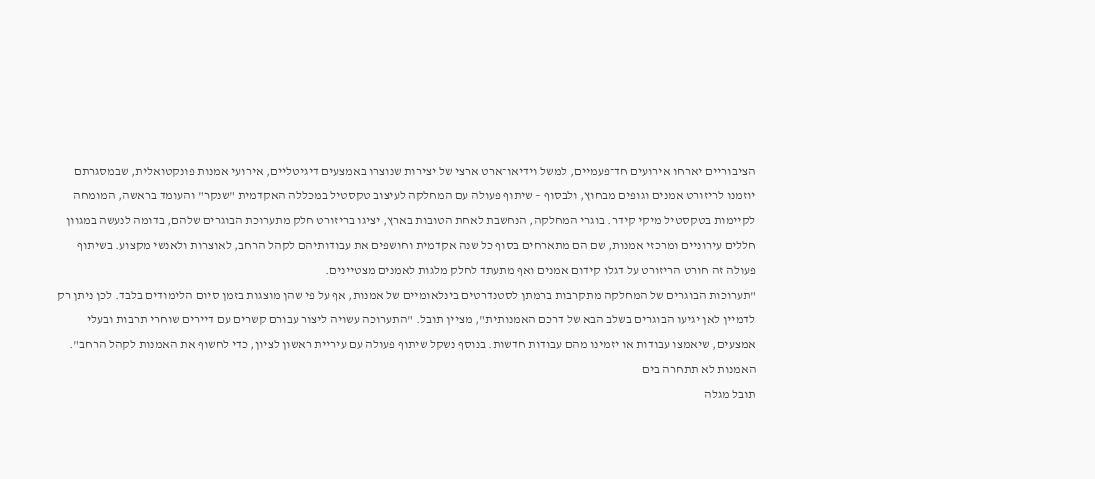הציבוריים יארחו אירועים חד־פעמיים, למשל וידיאו־ארט ארצי של יצירות שנוצרו באמצעים דיגיטליים, אירועי אמנות פונקטואלית, שבמסגרתם יוזמנו לריזורט אמנים וגופים מבחוץ, ולבסוף – שיתוף פעולה עם המחלקה לעיצוב טקסטיל במכללה האקדמית "שנקר" והעומד בראשה, המומחה לקיימות בטקסטיל מיקי קידר. בוגרי המחלקה, הנחשבת לאחת הטובות בארץ, יציגו בריזורט חלק מתערוכת הבוגרים שלהם, בדומה לנעשה במגוון חללים עירוניים ומרכזי אמנות, שם הם מתארחים בסוף כל שנה אקדמית וחושפים את עבודותיהם לקהל הרחב, לאוצרות ולאנשי מקצוע. בשיתוף פעולה זה חורט הריזורט על דגלו קידום אמנים ואף מתעתד לחלק מלגות לאמנים מצטיינים.
"תערוכות הבוגרים של המחלקה מתקרבות ברמתן לסטנדרטים בינלאומיים של אמנות, אף על פי שהן מוצגות בזמן סיום הלימודים בלבד. לכן ניתן רק לדמיין לאן יגיעו הבוגרים בשלב הבא של דרכם האמנותית", מציין תובל. "התערוכה עשויה ליצור עבורם קשרים עם דיירים שוחרי תרבות ובעלי אמצעים, שיאמצו עבודות או יזמינו מהם עבודות חדשות. בנוסף נשקל שיתוף פעולה עם עיריית ראשון לציון, כדי לחשוף את האמנות לקהל הרחב".
האמנות לא תתחרה בים
תובל מגלה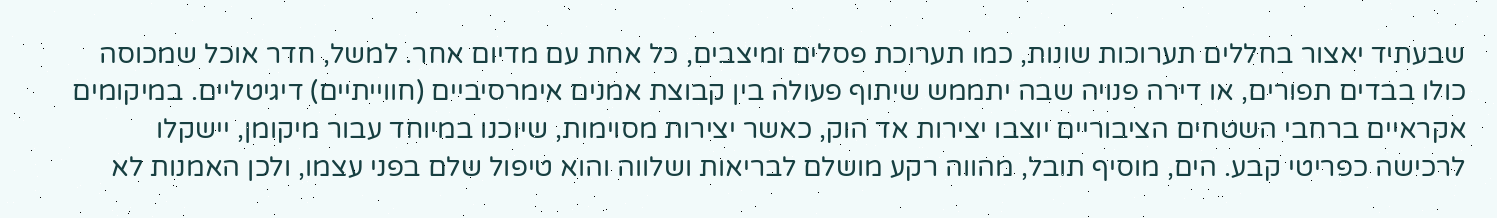שבעתיד יאצור בחללים תערוכות שונות, כמו תערוכת פסלים ומיצבים, כל אחת עם מדיום אחר. למשל, חדר אוכל שמכוסה כולו בבדים תפורים, או דירה פנויה שבה יתממש שיתוף פעולה בין קבוצת אמנים אימרסיביים (חווייתיים) דיגיטליים. במיקומים אקראיים ברחבי השטחים הציבוריים יוצבו יצירות אד הוק, כאשר יצירות מסוימות, שיוכנו במיוחד עבור מיקומן, יישקלו לרכישה כפריטי קבע. הים, מוסיף תובל, מהווה רקע מושלם לבריאות ושלווה והוא טיפול שלם בפני עצמו, ולכן האמנות לא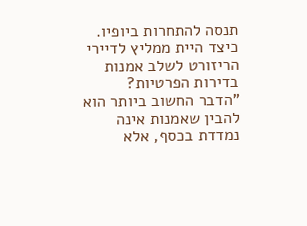תנסה להתחרות ביופיו.
כיצד היית ממליץ לדיירי הריזורט לשלב אמנות בדירות הפרטיות?
"הדבר החשוב ביותר הוא להבין שאמנות אינה נמדדת בכסף, אלא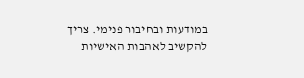במודעות ובחיבור פנימי. צריך להקשיב לאהבות האישיות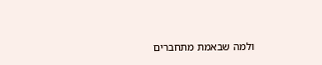ולמה שבאמת מתחברים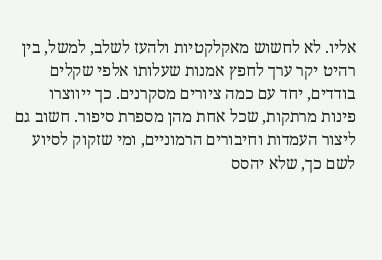אליו. לא לחשוש מאקלקטיות ולהעז לשלב, למשל, בין רהיט יקר ערך לחפץ אמנות שעלותו אלפי שקלים בודדים, יחד עם כמה ציורים מסקרנים. כך ייווצרו פינות מרתקות, שכל אחת מהן מספרת סיפור. חשוב גם ליצור העמדות וחיבורים הרמוניים, ומי שזקוק לסיוע לשם כך, שלא יהסס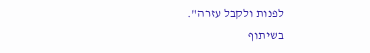לפנות ולקבל עזרה".
בשיתוף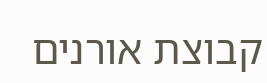קבוצת אורנים